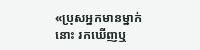«ប្រុសអ្នកមានម្នាក់នោះ រកឃើញឬ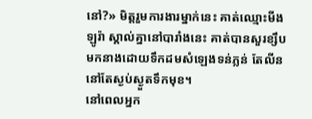នៅ?» មិត្តរួមការងារម្នាក់នេះ គាត់ឈ្មោះមីងឡូរ៉ា ស្គាល់គ្នានៅបារាំងនេះ គាត់បានសួរខ្សឹបមកនាងដោយទឹកដមសំឡេងទន់ភ្លន់ តែលីននៅតែស្ងប់ស្ងួតទឹកមុខ។
នៅពេលអ្នក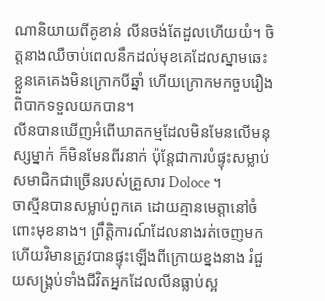ណានិយាយពីគូខាន់ លីនចង់តែដួលហើយយំ។ ចិត្តនាងឈឺចាប់ពេលនឹកដល់មុខគេដែលស្នាមឆេះ ខ្លួនគេគេងមិនក្រោកបីឆ្នាំ ហើយក្រោកមកចួបរឿងពិបាកទទួលយកបាន។
លីនបានឃើញអំពើឃាតកម្មដែលមិនមែនលើមនុស្សម្នាក់ ក៏មិនមែនពីរនាក់ ប៉ុន្តែជាការបំផ្ទុះសម្លាប់សមាជិកជាច្រើនរបស់គ្រួសារ Doloce ។
ចាស្មីនបានសម្លាប់ពួកគេ ដោយគ្មានមេត្តានៅចំពោះមុខនាង។ ព្រឹត្តិការណ៍ដែលនាងរត់ចេញមកហើយវិមានត្រូវបានផ្ទុះឡើងពីក្រោយខ្នងនាង រំជួយសង្គ្រប់ទាំងជីវិតអ្នកដែលលីនធ្លាប់ស្អ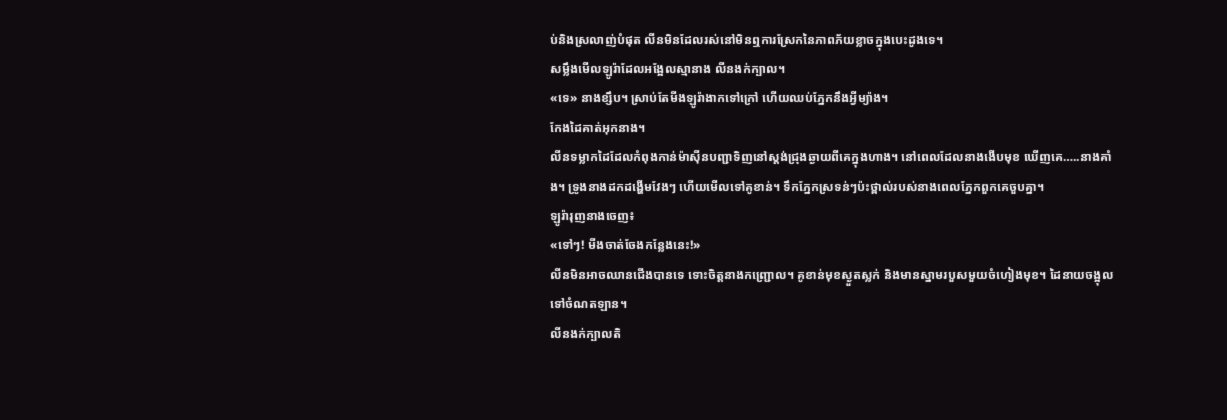ប់និងស្រលាញ់បំផុត លីនមិនដែលរស់នៅមិនឮការស្រែកនៃភាពភ័យខ្លាចក្នុងបេះដូងទេ។
សម្លឹងមើលឡូរ៉ាដែលអង្អែលស្មានាង លីនងក់ក្បាល។
«ទេ» នាងខ្សឹប។ ស្រាប់តែមីងឡូរ៉ាងាកទៅក្រៅ ហើយឈប់ភ្នែកនឹងអ្វីម្យ៉ាង។
កែងដៃគាត់អុកនាង។
លីនទម្លាកដៃដែលកំពុងកាន់ម៉ាស៊ីនបញ្ជាទិញនៅស្តង់ជ្រុងឆ្ងាយពីគេក្នុងហាង។ នៅពេលដែលនាងងើបមុខ ឃើញគេ…..នាងគាំង។ ទ្រូងនាងដកដង្ហើមវែងៗ ហើយមើលទៅគូខាន់។ ទឹកភ្នែកស្រទន់ៗប៉ះថ្ពាល់របស់នាងពេលភ្នែកពួកគេចួបគ្នា។
ឡូរ៉ារុញនាងចេញ៖
«ទៅៗ! មីងចាត់ចែងកន្លែងនេះ!»
លីនមិនអាចឈានជើងបានទេ ទោះចិត្តនាងកញ្ជ្រោល។ គូខាន់មុខស្ងួតស្លក់ និងមានស្នាមរបួសមួយចំហៀងមុខ។ ដៃនាយចង្អុលទៅចំណតឡាន។
លីនងក់ក្បាលតិ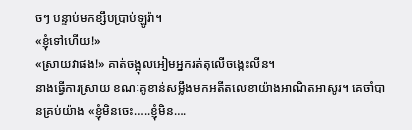ចៗ បន្ទាប់មកខ្សឹបប្រាប់ឡូរ៉ា។
«ខ្ញុំទៅហើយ!»
«ស្រាយវាផង!» គាត់ចង្អុលអៀមអ្នករត់តុលើចង្កេះលីន។
នាងធ្វើការស្រាយ ខណៈគូខាន់សម្លឹងមកអតីតលេខាយ៉ាងអាណិតអាសូរ។ គេចាំបានគ្រប់យ៉ាង «ខ្ញុំមិនចេះ…..ខ្ញុំមិន….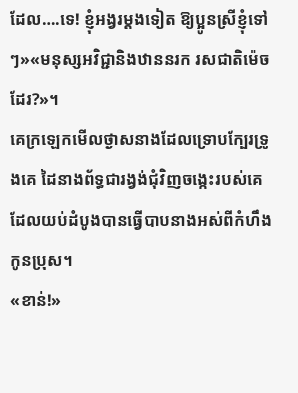ដែល….ទេ! ខ្ញុំអង្វរម្តងទៀត ឱ្យប្អូនស្រីខ្ញុំទៅៗ»«មនុស្សអវិជ្ជានិងឋាននរក រសជាតិម៉េចដែរ?»។
គេក្រឡេកមើលថ្ងាសនាងដែលទ្រោបក្បែរទ្រូងគេ ដៃនាងព័ទ្ធជារង្វង់ជុំវិញចង្កេះរបស់គេ ដែលយប់ដំបូងបានធ្វើបាបនាងអស់ពីកំហឹងកូនប្រុស។
«ខាន់!»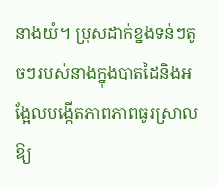នាងយំ។ ប្រុសដាក់ខ្នងទន់ៗតូចៗរបស់នាងក្នុងបាតដៃនិងអង្អែលបង្កើតភាពភាពធូរស្រាលឱ្យ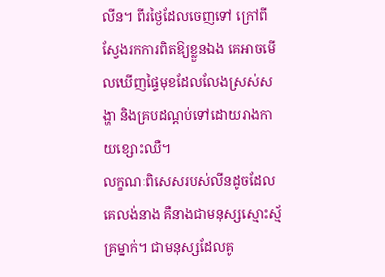លីន។ ពីរថ្ងៃដែលចេញទៅ ក្រៅពីស្វែងរកការពិតឱ្យខ្លួនឯង គេអាចមើលឃើញផ្ទៃមុខដែលលែងស្រស់សង្ហា និងគ្របដណ្តប់ទៅដោយរាងកាយខ្សោះឈឺ។
លក្ខណៈពិសេសរបស់លីនដូចដែលគេលង់នាង គឺនាងជាមនុស្សស្មោះស្ម័គ្រម្នាក់។ ជាមនុស្សដែលគូ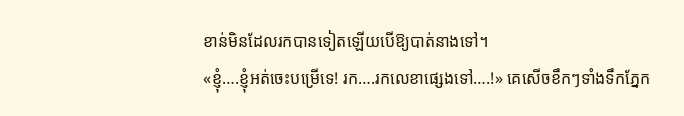ខាន់មិនដែលរកបានទៀតឡើយបើឱ្យបាត់នាងទៅ។
«ខ្ញុំ….ខ្ញុំអត់ចេះបម្រើទេ! រក….រកលេខាផ្សេងទៅ….!» គេសើចខឹកៗទាំងទឹកភ្នែក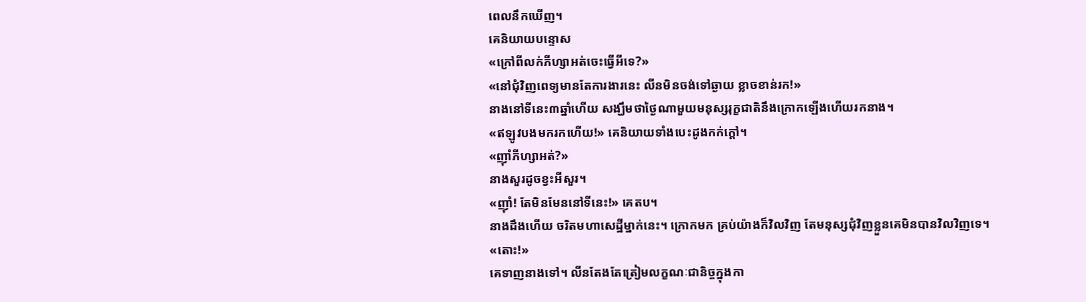ពេលនឹកឃើញ។
គេនិយាយបន្ទោស
«ក្រៅពីលក់ភីហ្សាអត់ចេះធ្វើអីទេ?»
«នៅជុំវិញពេទ្យមានតែការងារនេះ លីនមិនចង់ទៅឆ្ងាយ ខ្លាចខាន់រក!»
នាងនៅទីនេះ៣ឆ្នាំហើយ សង្ឃឹមថាថ្ងៃណាមួយមនុស្សរុក្ខជាតិនឹងក្រោកឡើងហើយរកនាង។
«ឥឡូវបងមករកហើយ!» គេនិយាយទាំងបេះដូងកក់ក្តៅ។
«ញ៉ាំភីហ្សាអត់?»
នាងសួរដូចខ្វះអីសួរ។
«ញ៉ាំ! តែមិនមែននៅទីនេះ!» គេតប។
នាងដឹងហើយ ចរិតមហាសេដ្ឋីម្នាក់នេះ។ ក្រោកមក គ្រប់យ៉ាងក៏វិលវិញ តែមនុស្សជុំវិញខ្លួនគេមិនបានវិលវិញទេ។
«តោះ!»
គេទាញនាងទៅ។ លីនតែងតែត្រៀមលក្ខណៈជានិច្ចក្នុងកា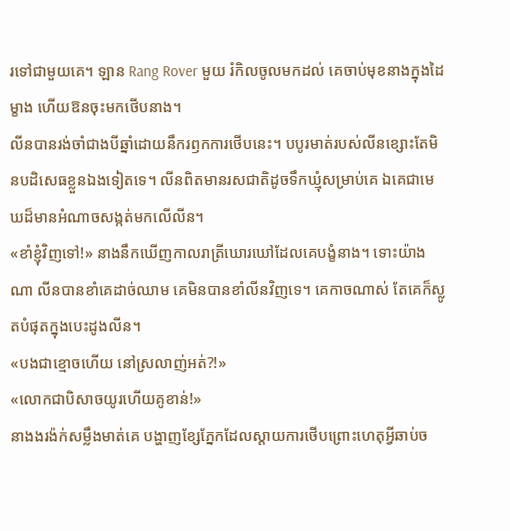រទៅជាមួយគេ។ ឡាន Rang Rover មួយ រំកិលចូលមកដល់ គេចាប់មុខនាងក្នុងដៃម្ខាង ហើយឱនចុះមកថើបនាង។
លីនបានរង់ចាំជាងបីឆ្នាំដោយនឹករឭកការថើបនេះ។ បបូរមាត់របស់លីនខ្សោះតែមិនបដិសេធខ្លួនឯងទៀតទេ។ លីនពិតមានរសជាតិដូចទឹកឃ្មុំសម្រាប់គេ ឯគេជាមេឃដ៏មានអំណាចសង្កត់មកលើលីន។
«ខាំខ្ញុំវិញទៅ!» នាងនឹកឃើញកាលរាត្រីឃោរឃៅដែលគេបង្ខំនាង។ ទោះយ៉ាងណា លីនបានខាំគេដាច់ឈាម គេមិនបានខាំលីនវិញទេ។ គេកាចណាស់ តែគេក៏ស្លូតបំផុតក្នុងបេះដូងលីន។
«បងជាខ្មោចហើយ នៅស្រលាញ់អត់?!»
«លោកជាបិសាចយូរហើយគូខាន់!»
នាងងរង៉ក់សម្លឹងមាត់គេ បង្ហាញខ្សែភ្នែកដែលស្តាយការថើបព្រោះហេតុអ្វីឆាប់ច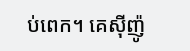ប់ពេក។ គេស៊ីញ៉ូ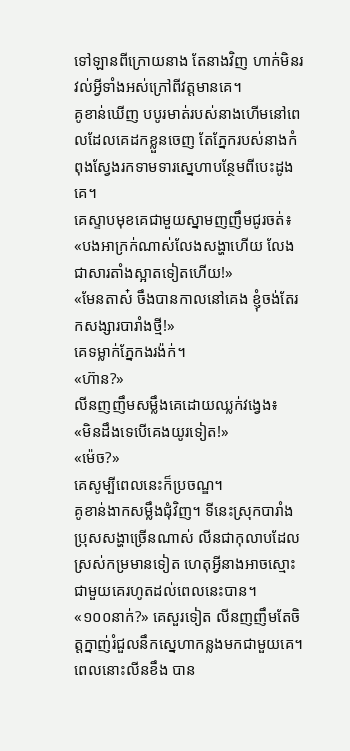ទៅឡានពីក្រោយនាង តែនាងវិញ ហាក់មិនរវល់អ្វីទាំងអស់ក្រៅពីវត្តមានគេ។
គូខាន់ឃើញ បបូរមាត់របស់នាងហើមនៅពេលដែលគេដកខ្លួនចេញ តែភ្នែករបស់នាងកំពុងស្វែងរកទាមទារស្នេហាបន្ថែមពីបេះដូងគេ។
គេស្ទាបមុខគេជាមួយស្នាមញញឹមជូរចត់៖
«បងអាក្រក់ណាស់លែងសង្ហាហើយ លែងជាសារតាំងស្អាតទៀតហើយ!»
«មែនតាស៎ ចឹងបានកាលនៅគេង ខ្ញុំចង់តែរកសង្សារបារាំងថ្មី!»
គេទម្លាក់ភ្នែកងរង៉ក់។
«ហ៊ាន?»
លីនញញឹមសម្លឹងគេដោយឈ្លក់វង្វេង៖
«មិនដឹងទេបើគេងយូរទៀត!»
«ម៉េច?»
គេសូម្បីពេលនេះក៏ប្រចណ្ឌ។
គូខាន់ងាកសម្លឹងជុំវិញ។ ទីនេះស្រុកបារាំងប្រុសសង្ហាច្រើនណាស់ លីនជាកុលាបដែលស្រស់កម្រមានទៀត ហេតុអ្វីនាងអាចស្មោះជាមួយគេរហូតដល់ពេលនេះបាន។
«១០០នាក់?» គេសួរទៀត លីនញញឹមតែចិត្តក្នាញ់រំជួលនឹកស្នេហាកន្លងមកជាមួយគេ។ ពេលនោះលីនខឹង បាន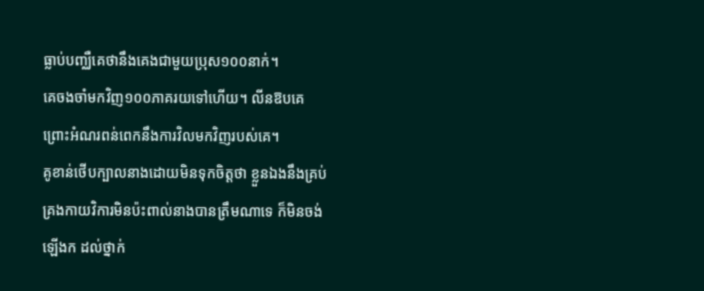ធ្លាប់បញ្ឈឺគេថានឹងគេងជាមួយប្រុស១០០នាក់។
គេចងចាំមកវិញ១០០ភាគរយទៅហើយ។ លីនឱបគេព្រោះអំណរពន់ពេកនឹងការវិលមកវិញរបស់គេ។
គូខាន់ថើបក្បាលនាងដោយមិនទុកចិត្តថា ខ្លួនឯងនឹងគ្រប់គ្រងកាយវិការមិនប៉ះពាល់នាងបានត្រឹមណាទេ ក៏មិនចង់ឡើងក ដល់ថ្នាក់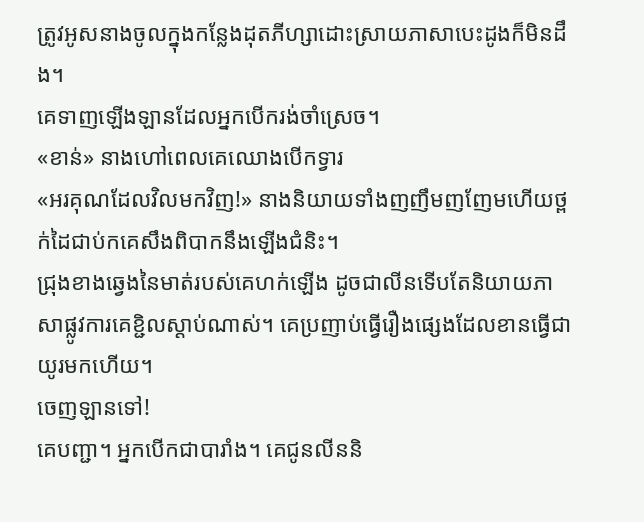ត្រូវអូសនាងចូលក្នុងកន្លែងដុតភីហ្សាដោះស្រាយភាសាបេះដូងក៏មិនដឹង។
គេទាញឡើងឡានដែលអ្នកបើករង់ចាំស្រេច។
«ខាន់» នាងហៅពេលគេឈោងបើកទ្វារ
«អរគុណដែលវិលមកវិញ!» នាងនិយាយទាំងញញឹមញញែមហើយថ្ពក់ដៃជាប់កគេសឹងពិបាកនឹងឡើងជំនិះ។
ជ្រុងខាងឆ្វេងនៃមាត់របស់គេហក់ឡើង ដូចជាលីនទើបតែនិយាយភាសាផ្លូវការគេខ្ជិលស្តាប់ណាស់។ គេប្រញាប់ធ្វើរឿងផ្សេងដែលខានធ្វើជាយូរមកហើយ។
ចេញឡានទៅ!
គេបញ្ជា។ អ្នកបើកជាបារាំង។ គេជូនលីននិ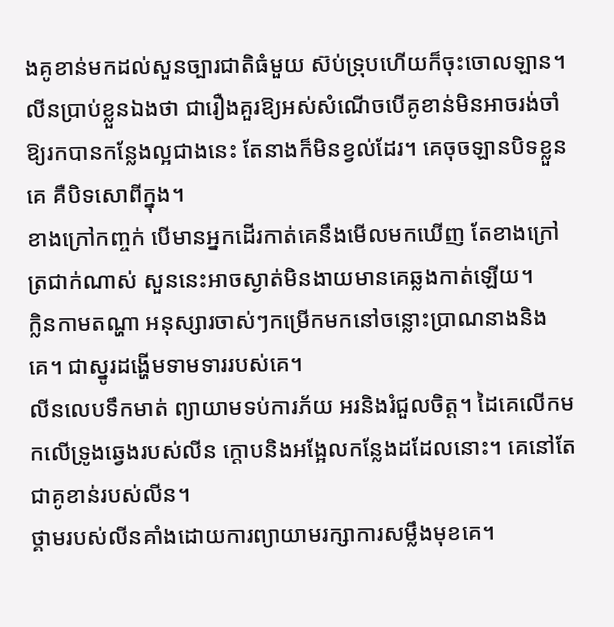ងគូខាន់មកដល់សួនច្បារជាតិធំមួយ ស៊ប់ទ្រុបហើយក៏ចុះចោលឡាន។
លីនប្រាប់ខ្លួនឯងថា ជារឿងគួរឱ្យអស់សំណើចបើគូខាន់មិនអាចរង់ចាំឱ្យរកបានកន្លែងល្អជាងនេះ តែនាងក៏មិនខ្វល់ដែរ។ គេចុចឡានបិទខ្លួនគេ គឺបិទសោពីក្នុង។
ខាងក្រៅកញ្ចក់ បើមានអ្នកដើរកាត់គេនឹងមើលមកឃើញ តែខាងក្រៅត្រជាក់ណាស់ សួននេះអាចស្ងាត់មិនងាយមានគេឆ្លងកាត់ឡើយ។
ក្លិនកាមតណ្ហា អនុស្សារចាស់ៗកម្រើកមកនៅចន្លោះប្រាណនាងនិងគេ។ ជាស្នូរដង្ហើមទាមទាររបស់គេ។
លីនលេបទឹកមាត់ ព្យាយាមទប់ការភ័យ អរនិងរំជួលចិត្ត។ ដៃគេលើកមកលើទ្រូងឆ្វេងរបស់លីន ក្តោបនិងអង្អែលកន្លែងដដែលនោះ។ គេនៅតែជាគូខាន់របស់លីន។
ថ្គាមរបស់លីនគាំងដោយការព្យាយាមរក្សាការសម្លឹងមុខគេ។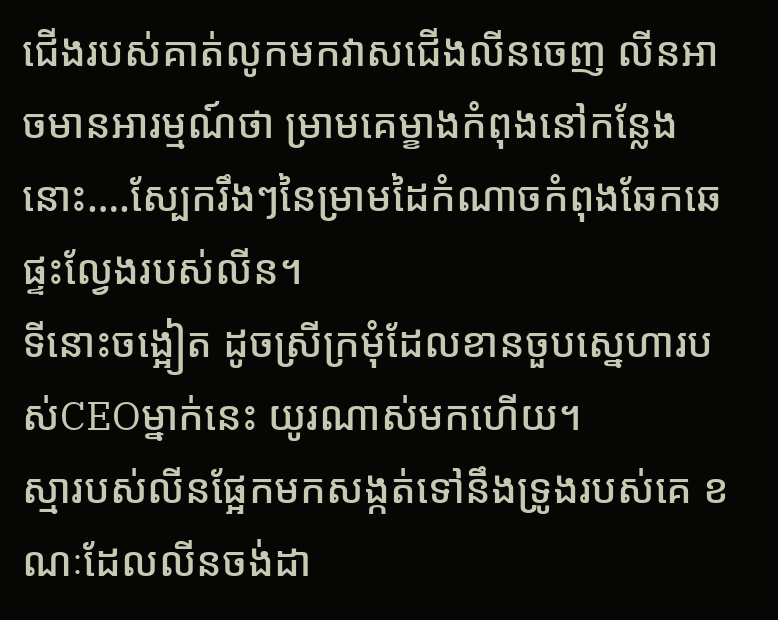ជើងរបស់គាត់លូកមកវាសជើងលីនចេញ លីនអាចមានអារម្មណ៍ថា ម្រាមគេម្ខាងកំពុងនៅកន្លែងនោះ….ស្បែករឹងៗនៃម្រាមដៃកំណាចកំពុងឆែកឆេផ្ទះល្វែងរបស់លីន។
ទីនោះចង្អៀត ដូចស្រីក្រមុំដែលខានចួបស្នេហារបស់CEOម្នាក់នេះ យូរណាស់មកហើយ។
ស្មារបស់លីនផ្អែកមកសង្កត់ទៅនឹងទ្រូងរបស់គេ ខណៈដែលលីនចង់ដា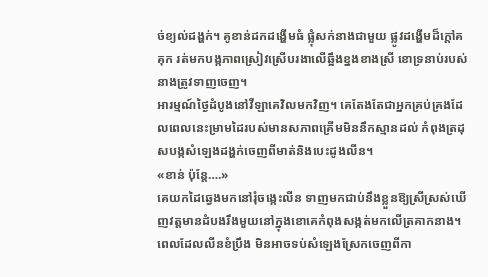ច់ខ្យល់ដង្ហក់។ គូខាន់ដកដង្ហើមធំ ផ្លុំសក់នាងជាមួយ ផ្លូវដង្ហើមដ៏ក្តៅគគុក រត់មកបង្កភាពស្រៀវស្រើបរងាលើឆ្អឹងខ្នងខាងស្រី ខោទ្រនាប់របស់នាងត្រូវទាញចេញ។
អារម្មណ៍ថ្ងៃដំបូងនៅវីឡាគេវិលមកវិញ។ គេតែងតែជាអ្នកគ្រប់គ្រងដែលពេលនេះម្រាមដៃរបស់មានសភាពគ្រើមមិននឹកស្មានដល់ កំពុងត្រដុសបង្កសំឡេងដង្ហក់ចេញពីមាត់និងបេះដូងលីន។
«ខាន់ ប៉ុន្តែ….»
គេយកដៃឆ្វេងមកនៅរុំចង្កេះលីន ទាញមកជាប់នឹងខ្លួនឱ្យស្រីស្រស់ឃើញវត្តមានដំបងរឹងមួយនៅក្នុងខោគេកំពុងសង្កត់មកលើត្រគាកនាង។ ពេលដែលលីនខំប្រឹង មិនអាចទប់សំឡេងស្រែកចេញពីកា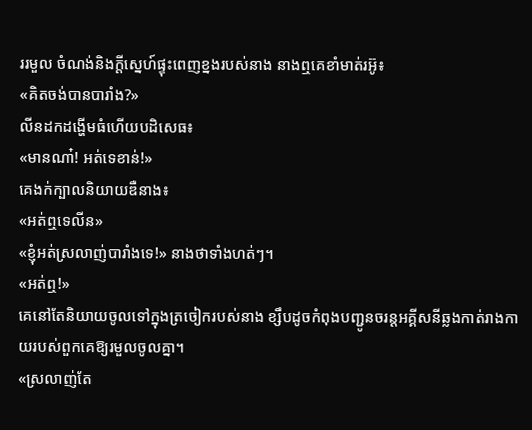ររមួល ចំណង់និងក្តីស្នេហ៍ផ្ទុះពេញខ្នងរបស់នាង នាងឮគេខាំមាត់រអ៊ូ៖
«គិតចង់បានបារាំង?»
លីនដកដង្ហើមធំហើយបដិសេធ៖
«មានណា៎! អត់ទេខាន់!»
គេងក់ក្បាលនិយាយឌឺនាង៖
«អត់ឮទេលីន»
«ខ្ញុំអត់ស្រលាញ់បារាំងទេ!» នាងថាទាំងហត់ៗ។
«អត់ឮ!»
គេនៅតែនិយាយចូលទៅក្នុងត្រចៀករបស់នាង ខ្សឹបដូចកំពុងបញ្ជូនចរន្តអគ្គីសនីឆ្លងកាត់រាងកាយរបស់ពួកគេឱ្យរមួលចូលគ្នា។
«ស្រលាញ់តែ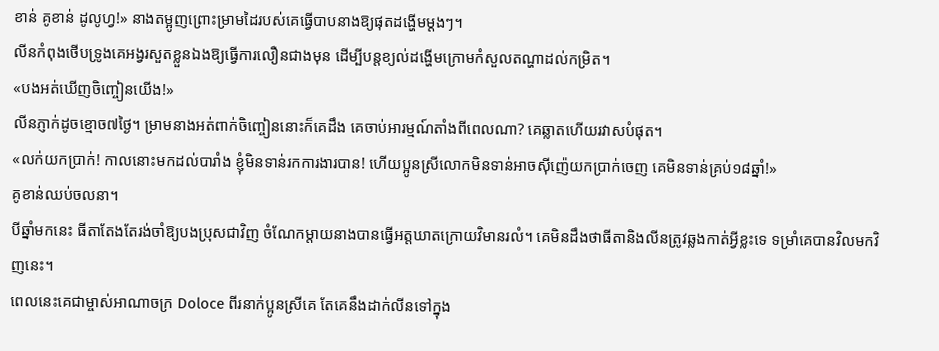ខាន់ គូខាន់ ដូលូហ្វ!» នាងតម្អូញព្រោះម្រាមដៃរបស់គេធ្វើបាបនាងឱ្យផុតដង្ហើមម្តងៗ។
លីនកំពុងថើបទ្រូងគេអង្វរសួតខ្លួនឯងឱ្យធ្វើការលឿនជាងមុន ដើម្បីបន្តខ្យល់ដង្ហើមក្រោមកំសួលតណ្ហាដល់កម្រិត។
«បងអត់ឃើញចិញ្ចៀនយើង!»
លីនភ្ញាក់ដូចខ្មោច៧ថ្ងៃ។ ម្រាមនាងអត់ពាក់ចិញ្ចៀននោះក៏គេដឹង គេចាប់អារម្មណ៍តាំងពីពេលណា? គេឆ្លាតហើយរវាសបំផុត។
«លក់យកប្រាក់! កាលនោះមកដល់បារាំង ខ្ញុំមិនទាន់រកការងារបាន! ហើយប្អូនស្រីលោកមិនទាន់អាចស៊ីញ៉េយកប្រាក់ចេញ គេមិនទាន់គ្រប់១៨ឆ្នាំ!»
គូខាន់ឈប់ចលនា។
បីឆ្នាំមកនេះ ធីតាតែងតែរង់ចាំឱ្យបងប្រុសជាវិញ ចំណែកម្តាយនាងបានធ្វើអត្តឃាតក្រោយវិមានរលំ។ គេមិនដឹងថាធីតានិងលីនត្រូវឆ្លងកាត់អ្វីខ្លះទេ ទម្រាំគេបានវិលមកវិញនេះ។
ពេលនេះគេជាម្ចាស់អាណាចក្រ Doloce ពីរនាក់ប្អូនស្រីគេ តែគេនឹងដាក់លីនទៅក្នុង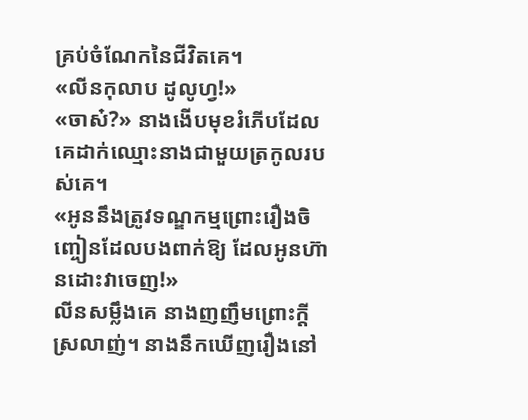គ្រប់ចំណែកនៃជីវិតគេ។
«លីនកុលាប ដូលូហ្វ!»
«ចាស៎?» នាងងើបមុខរំភើបដែលគេដាក់ឈ្មោះនាងជាមួយត្រកូលរបស់គេ។
«អូននឹងត្រូវទណ្ឌកម្មព្រោះរឿងចិញ្ចៀនដែលបងពាក់ឱ្យ ដែលអូនហ៊ានដោះវាចេញ!»
លីនសម្លឹងគេ នាងញញឹមព្រោះក្តីស្រលាញ់។ នាងនឹកឃើញរឿងនៅ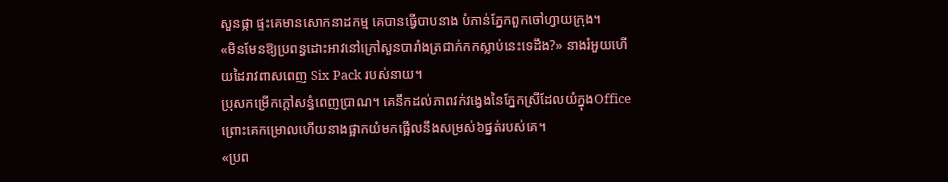សួនផ្កា ផ្ទះគេមានសោកនាដកម្ម គេបានធ្វើបាបនាង បំភាន់ភ្នែកពួកចៅហ្វាយក្រុង។
«មិនមែនឱ្យប្រពន្ធដោះអាវនៅក្រៅសួនបារាំងត្រជាក់កកស្លាប់នេះទេដឹង?» នាងរំអួយហើយដៃរាវពាសពេញ Six Pack របស់នាយ។
ប្រុសកម្រើកក្តៅសន្ធំពេញប្រាណ។ គេនឹកដល់ភាពវក់វង្វេងនៃភ្នែកស្រីដែលយំក្នុងOfficeព្រោះគេកម្រោលហើយនាងផ្អាកយំមកផ្អើលនឹងសម្រស់៦ផ្នត់របស់គេ។
«ប្រព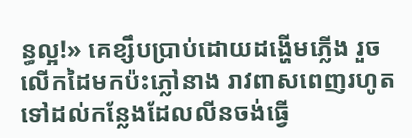ន្ធល្អ!» គេខ្សឹបប្រាប់ដោយដង្ហើមភ្លើង រួចលើកដៃមកប៉ះភ្លៅនាង រាវពាសពេញរហូតទៅដល់កន្លែងដែលលីនចង់ធ្វើ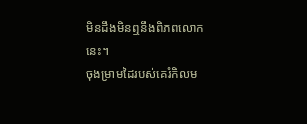មិនដឹងមិនឮនឹងពិភពលោកនេះ។
ចុងម្រាមដៃរបស់គេរំកិលម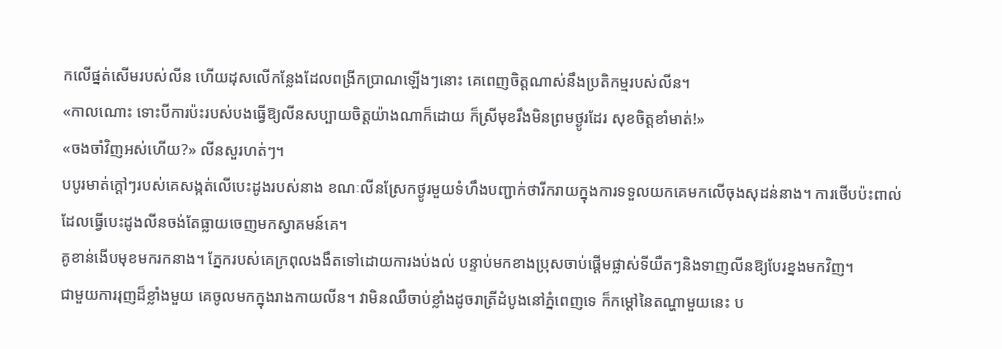កលើផ្នត់សើមរបស់លីន ហើយដុសលើកន្លែងដែលពង្រីកប្រាណឡើងៗនោះ គេពេញចិត្តណាស់នឹងប្រតិកម្មរបស់លីន។
«កាលណោះ ទោះបីការប៉ះរបស់បងធ្វើឱ្យលីនសប្បាយចិត្តយ៉ាងណាក៏ដោយ ក៏ស្រីមុខរឹងមិនព្រមថ្ងូរដែរ សុខចិត្តខាំមាត់!»
«ចងចាំវិញអស់ហើយ?» លីនសួរហត់ៗ។
បបូរមាត់ក្តៅៗរបស់គេសង្កត់លើបេះដូងរបស់នាង ខណៈលីនស្រែកថ្ងូរមួយទំហឹងបញ្ជាក់ថារីករាយក្នុងការទទួលយកគេមកលើចុងសុដន់នាង។ ការថើបប៉ះពាល់ដែលធ្វើបេះដូងលីនចង់តែធ្លាយចេញមកស្វាគមន៍គេ។
គូខាន់ងើបមុខមករកនាង។ ភ្នែករបស់គេក្រពុលងងឹតទៅដោយការងប់ងល់ បន្ទាប់មកខាងប្រុសចាប់ផ្តើមផ្លាស់ទីយឺតៗនិងទាញលីនឱ្យបែរខ្នងមកវិញ។
ជាមួយការរុញដ៏ខ្លាំងមួយ គេចូលមកក្នុងរាងកាយលីន។ វាមិនឈឺចាប់ខ្លាំងដូចរាត្រីដំបូងនៅភ្នំពេញទេ ក៏កម្ដៅនៃតណ្ហាមួយនេះ ប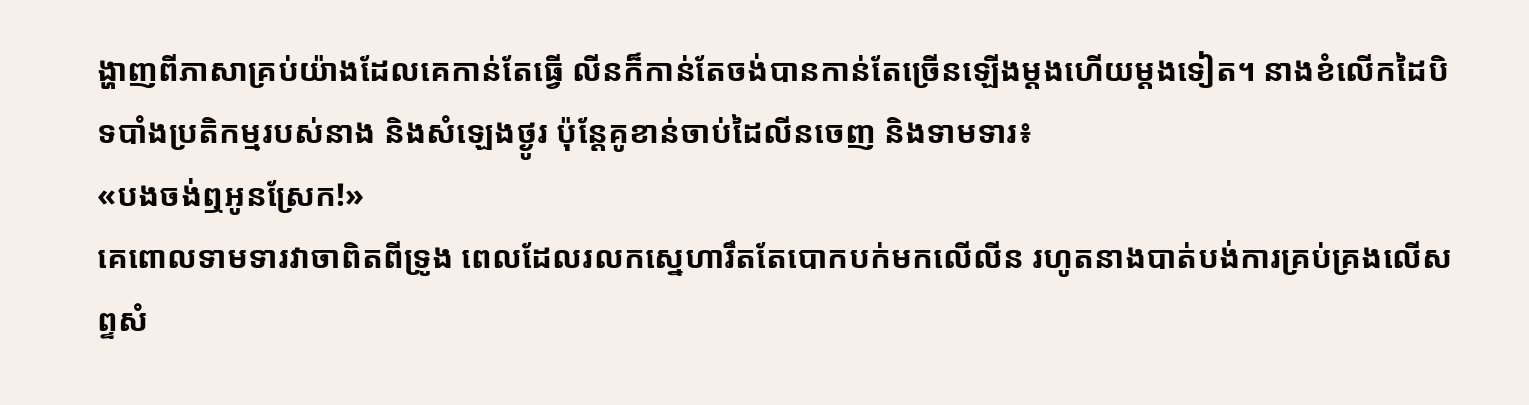ង្ហាញពីភាសាគ្រប់យ៉ាងដែលគេកាន់តែធ្វើ លីនក៏កាន់តែចង់បានកាន់តែច្រើនឡើងម្តងហើយម្តងទៀត។ នាងខំលើកដៃបិទបាំងប្រតិកម្មរបស់នាង និងសំឡេងថ្ងូរ ប៉ុន្តែគូខាន់ចាប់ដៃលីនចេញ និងទាមទារ៖
«បងចង់ឮអូនស្រែក!»
គេពោលទាមទារវាចាពិតពីទ្រូង ពេលដែលរលកស្នេហារឹតតែបោកបក់មកលើលីន រហូតនាងបាត់បង់ការគ្រប់គ្រងលើសព្ទសំ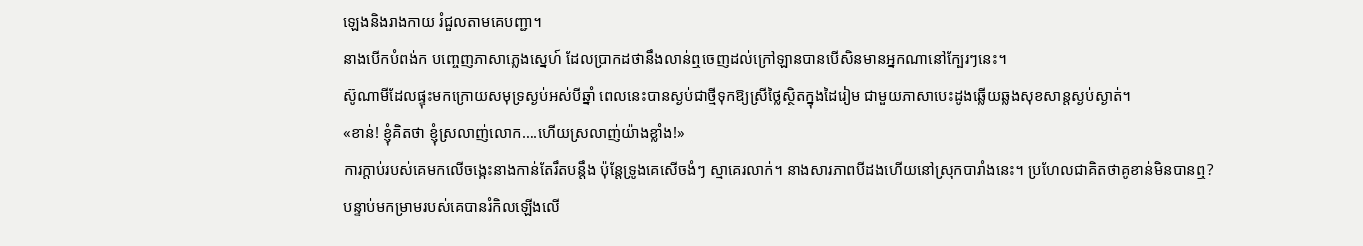ឡេងនិងរាងកាយ រំជួលតាមគេបញ្ជា។
នាងបើកបំពង់ក បញ្ចេញភាសាភ្លេងស្នេហ៍ ដែលប្រាកដថានឹងលាន់ឮចេញដល់ក្រៅឡានបានបើសិនមានអ្នកណានៅក្បែរៗនេះ។
ស៊ូណាមីដែលផ្ទុះមកក្រោយសមុទ្រស្ងប់អស់បីឆ្នាំ ពេលនេះបានស្ងប់ជាថ្មីទុកឱ្យស្រីថ្លៃស្ថិតក្នុងដៃរៀម ជាមួយភាសាបេះដូងឆ្លើយឆ្លងសុខសាន្តស្ងប់ស្ងាត់។
«ខាន់! ខ្ញុំគិតថា ខ្ញុំស្រលាញ់លោក….ហើយស្រលាញ់យ៉ាងខ្លាំង!»
ការក្តាប់របស់គេមកលើចង្កេះនាងកាន់តែរឹតបន្តឹង ប៉ុន្តែទ្រូងគេសើចងំៗ ស្មាគេរលាក់។ នាងសារភាពបីដងហើយនៅស្រុកបារាំងនេះ។ ប្រហែលជាគិតថាគូខាន់មិនបានឮ?
បន្ទាប់មកម្រាមរបស់គេបានរំកិលឡើងលើ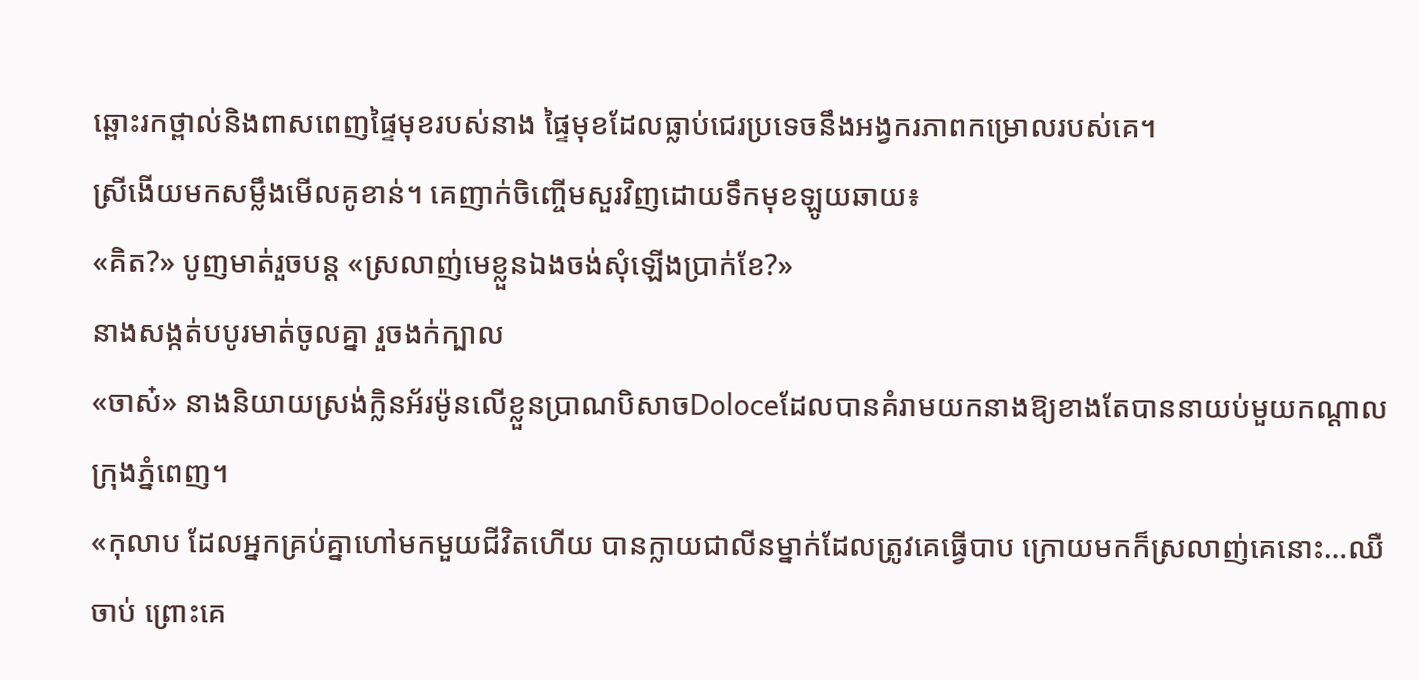ឆ្ពោះរកថ្ពាល់និងពាសពេញផ្ទៃមុខរបស់នាង ផ្ទៃមុខដែលធ្លាប់ជេរប្រទេចនឹងអង្វករភាពកម្រោលរបស់គេ។
ស្រីងើយមកសម្លឹងមើលគូខាន់។ គេញាក់ចិញ្ចើមសួរវិញដោយទឹកមុខឡូយឆាយ៖
«គិត?» បូញមាត់រួចបន្ត «ស្រលាញ់មេខ្លួនឯងចង់សុំឡើងប្រាក់ខែ?»
នាងសង្កត់បបូរមាត់ចូលគ្នា រួចងក់ក្បាល
«ចាស៎» នាងនិយាយស្រង់ក្លិនអ័រម៉ូនលើខ្លួនប្រាណបិសាចDoloceដែលបានគំរាមយកនាងឱ្យខាងតែបាននាយប់មួយកណ្តាលក្រុងភ្នំពេញ។
«កុលាប ដែលអ្នកគ្រប់គ្នាហៅមកមួយជីវិតហើយ បានក្លាយជាលីនម្នាក់ដែលត្រូវគេធ្វើបាប ក្រោយមកក៏ស្រលាញ់គេនោះ…ឈឺចាប់ ព្រោះគេ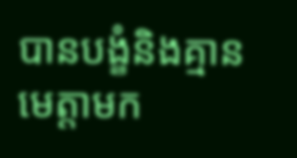បានបង្ខំនិងគ្មានមេត្តាមក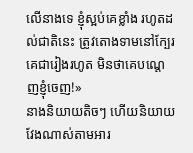លើនាងទេ ខ្ញុំស្អប់គេខ្លាំង រហូតដល់ជាតិនេះ ត្រូវតោងទាមនៅក្បែរគេជារៀងរហូត មិនថាគេបណ្តេញខ្ញុំចេញ!»
នាងនិយាយតិចៗ ហើយនិយាយវែងណាស់តាមអារ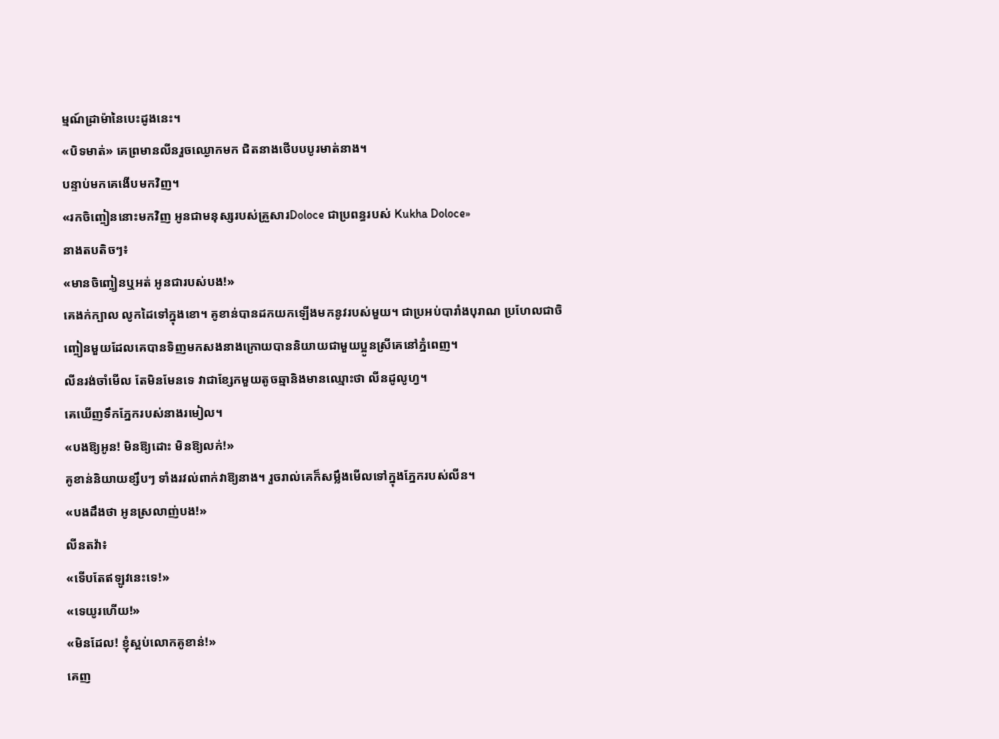ម្មណ៍ដ្រាម៉ានៃបេះដូងនេះ។
«បិទមាត់» គេព្រមានលីនរួចឈ្ងោកមក ជិតនាងថើបបបូរមាត់នាង។
បន្ទាប់មកគេងើបមកវិញ។
«រកចិញ្ចៀននោះមកវិញ អូនជាមនុស្សរបស់គ្រួសារDoloce ជាប្រពន្ធរបស់ Kukha Doloce»
នាងតបតិចៗ៖
«មានចិញ្ចៀនឬអត់ អូនជារបស់បង!»
គេងក់ក្បាល លូកដៃទៅក្នុងខោ។ គូខាន់បានដកយកឡើងមកនូវរបស់មួយ។ ជាប្រអប់បារាំងបុរាណ ប្រហែលជាចិញ្ចៀនមួយដែលគេបានទិញមកសងនាងក្រោយបាននិយាយជាមួយប្អូនស្រីគេនៅភ្នំពេញ។
លីនរង់ចាំមើល តែមិនមែនទេ វាជាខ្សែកមួយតូចឆ្មានិងមានឈ្មោះថា លីនដូលូហ្វ។
គេឃើញទឹកភ្នែករបស់នាងរមៀល។
«បងឱ្យអូន! មិនឱ្យដោះ មិនឱ្យលក់!»
គូខាន់និយាយខ្សឹបៗ ទាំងរវល់ពាក់វាឱ្យនាង។ រួចរាល់គេក៏សម្លឹងមើលទៅក្នុងភ្នែករបស់លីន។
«បងដឹងថា អូនស្រលាញ់បង!»
លីនតវ៉ា៖
«ទើបតែឥឡូវនេះទេ!»
«ទេយូរហើយ!»
«មិនដែល! ខ្ញុំស្អប់លោកគូខាន់!»
គេញ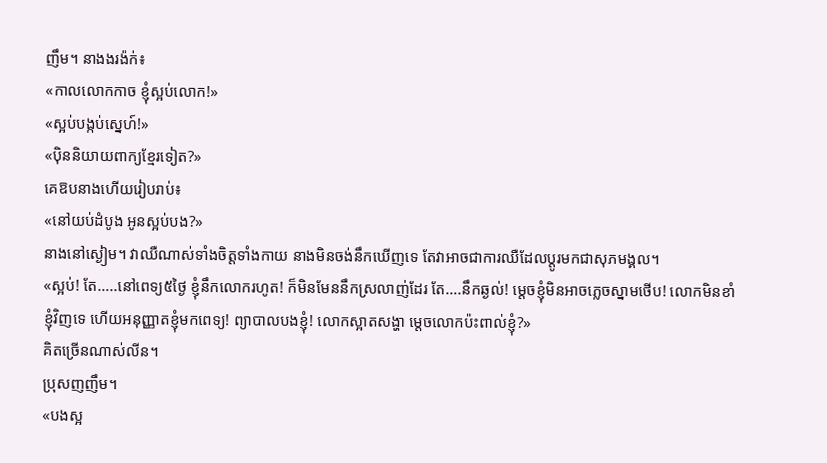ញឹម។ នាងងរង៉ក់៖
«កាលលោកកាច ខ្ញុំស្អប់លោក!»
«ស្អប់បង្កប់ស្នេហ៍!»
«ប៉ិននិយាយពាក្យខ្មែរទៀត?»
គេឱបនាងហើយរៀបរាប់៖
«នៅយប់ដំបូង អូនស្អប់បង?»
នាងនៅស្ងៀម។ វាឈឺណាស់ទាំងចិត្តទាំងកាយ នាងមិនចង់នឹកឃើញទេ តែវាអាចជាការឈឺដែលប្តូរមកជាសុភមង្គល។
«ស្អប់! តែ…..នៅពេទ្យ៥ថ្ងៃ ខ្ញុំនឹកលោករហូត! ក៏មិនមែននឹកស្រលាញ់ដែរ តែ….នឹកឆ្ងល់! ម្តេចខ្ញុំមិនអាចភ្លេចស្នាមថើប! លោកមិនខាំខ្ញុំវិញទេ ហើយអនុញ្ញាតខ្ញុំមកពេទ្យ! ព្យាបាលបងខ្ញុំ! លោកស្អាតសង្ហា ម្តេចលោកប៉ះពាល់ខ្ញុំ?»
គិតច្រើនណាស់លីន។
ប្រុសញញឹម។
«បងស្អ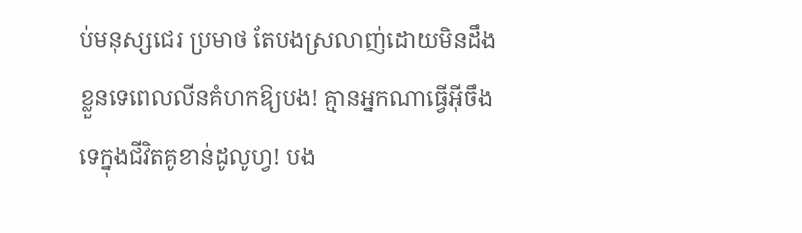ប់មនុស្សជេរ ប្រមាថ តែបងស្រលាញ់ដោយមិនដឹងខ្លួនទេពេលលីនគំហកឱ្យបង! គ្មានអ្នកណាធ្វើអ៊ីចឹងទេក្នុងជីវិតគូខាន់ដូលូហ្វ! បង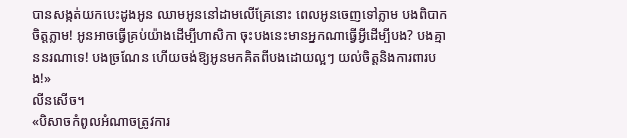បានសង្កត់យកបេះដូងអូន ឈាមអូននៅដាមលើគ្រែនោះ ពេលអូនចេញទៅភ្លាម បងពិបាកចិត្តភ្លាម! អូនអាចធ្វើគ្រប់យ៉ាងដើម្បីហាសិកា ចុះបងនេះមានអ្នកណាធ្វើអ្វីដើម្បីបង? បងគ្មាននរណាទេ! បងច្រណែន ហើយចង់ឱ្យអូនមកគិតពីបងដោយល្អៗ យល់ចិត្តនិងការពារបង!»
លីនសើច។
«បិសាចកំពូលអំណាចត្រូវការ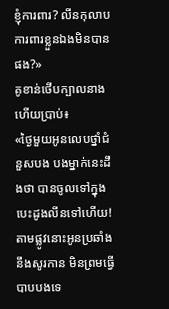ខ្ញុំការពារ? លីនកុលាបការពារខ្លួនឯងមិនបានផង?»
គូខាន់ថើបក្បាលនាងហើយប្រាប់៖
«ថ្ងៃមួយអូនលេបថ្នាំជំនួសបង បងម្នាក់នេះដឹងថា បានចូលទៅក្នុងបេះដូងលីនទៅហើយ! តាមផ្លូវនោះអូនប្រឆាំងនឹងសូរកាន មិនព្រមធ្វើបាបបងទេ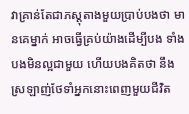វាគ្រាន់តែជាភស្តុតាងមួយប្រាប់បងថា មានគេម្នាក់ អាចធ្វើគ្រប់យ៉ាងដើម្បីបង ទាំងបងមិនល្អជាមួយ ហើយបងគិតថា នឹងស្រឡាញ់ថែទាំអ្នកនោះពេញមួយជីវិត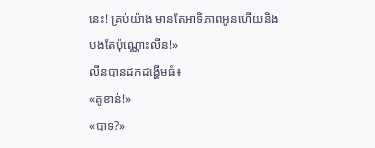នេះ! គ្រប់យ៉ាង មានតែអាទិភាពអូនហើយនិងបងតែប៉ុណ្ណោះលីន!»
លីនបានដកដង្ហើមធំ៖
«គូខាន់!»
«បាទ?»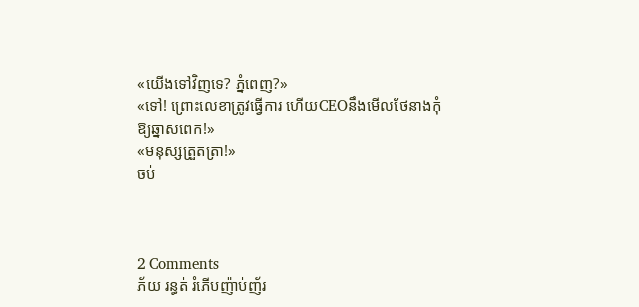«យើងទៅវិញទេ? ភ្នំពេញ?»
«ទៅ! ព្រោះលេខាត្រូវធ្វើការ ហើយCEOនឹងមើលថែនាងកុំឱ្យឆ្នាសពេក!»
«មនុស្សត្រួតត្រា!»
ចប់



2 Comments
ភ័យ រន្ធត់ រំភើបញ៉ាប់ញ័រ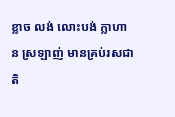ខ្លាច លង់ លោះបង់ ក្លាហាន ស្រឡាញ់ មានគ្រប់រសជាតិ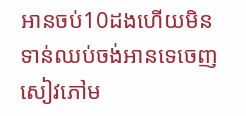អានចប់10ដងហើយមិនទាន់ឈប់ចង់អានទេចេញសៀវភៅម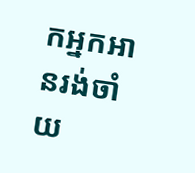កអ្នកអានរង់ចាំ
យ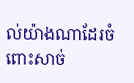ល់យ៉ាងណាដែរចំពោះសាច់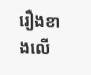រឿងខាងលើ